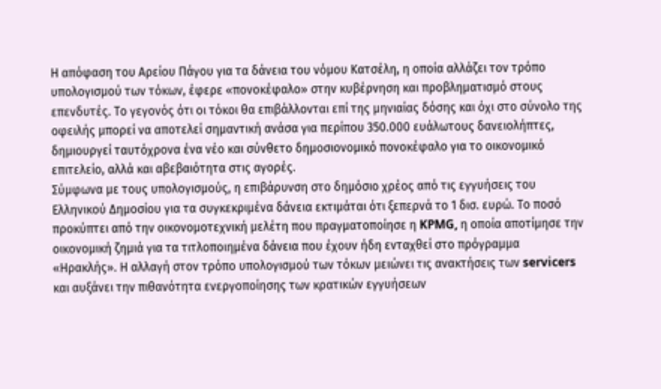Η απόφαση του Αρείου Πάγου για τα δάνεια του νόμου Κατσέλη, η οποία αλλάζει τον τρόπο υπολογισμού των τόκων, έφερε «πονοκέφαλο» στην κυβέρνηση και προβληματισμό στους επενδυτές. Το γεγονός ότι οι τόκοι θα επιβάλλονται επί της μηνιαίας δόσης και όχι στο σύνολο της οφειλής μπορεί να αποτελεί σημαντική ανάσα για περίπου 350.000 ευάλωτους δανειολήπτες, δημιουργεί ταυτόχρονα ένα νέο και σύνθετο δημοσιονομικό πονοκέφαλο για το οικονομικό επιτελείο, αλλά και αβεβαιότητα στις αγορές.
Σύμφωνα με τους υπολογισμούς, η επιβάρυνση στο δημόσιο χρέος από τις εγγυήσεις του Ελληνικού Δημοσίου για τα συγκεκριμένα δάνεια εκτιμάται ότι ξεπερνά το 1 δισ. ευρώ. Το ποσό προκύπτει από την οικονομοτεχνική μελέτη που πραγματοποίησε η KPMG, η οποία αποτίμησε την οικονομική ζημιά για τα τιτλοποιημένα δάνεια που έχουν ήδη ενταχθεί στο πρόγραμμα «Ηρακλής». Η αλλαγή στον τρόπο υπολογισμού των τόκων μειώνει τις ανακτήσεις των servicers και αυξάνει την πιθανότητα ενεργοποίησης των κρατικών εγγυήσεων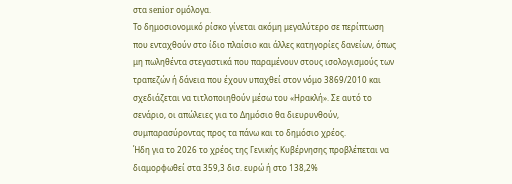στα senior ομόλογα.
Το δημοσιονομικό ρίσκο γίνεται ακόμη μεγαλύτερο σε περίπτωση που ενταχθούν στο ίδιο πλαίσιο και άλλες κατηγορίες δανείων, όπως μη πωληθέντα στεγαστικά που παραμένουν στους ισολογισμούς των τραπεζών ή δάνεια που έχουν υπαχθεί στον νόμο 3869/2010 και σχεδιάζεται να τιτλοποιηθούν μέσω του «Ηρακλή». Σε αυτό το σενάριο, οι απώλειες για το Δημόσιο θα διευρυνθούν, συμπαρασύροντας προς τα πάνω και το δημόσιο χρέος.
Ήδη για το 2026 το χρέος της Γενικής Κυβέρνησης προβλέπεται να διαμορφωθεί στα 359,3 δισ. ευρώ ή στο 138,2%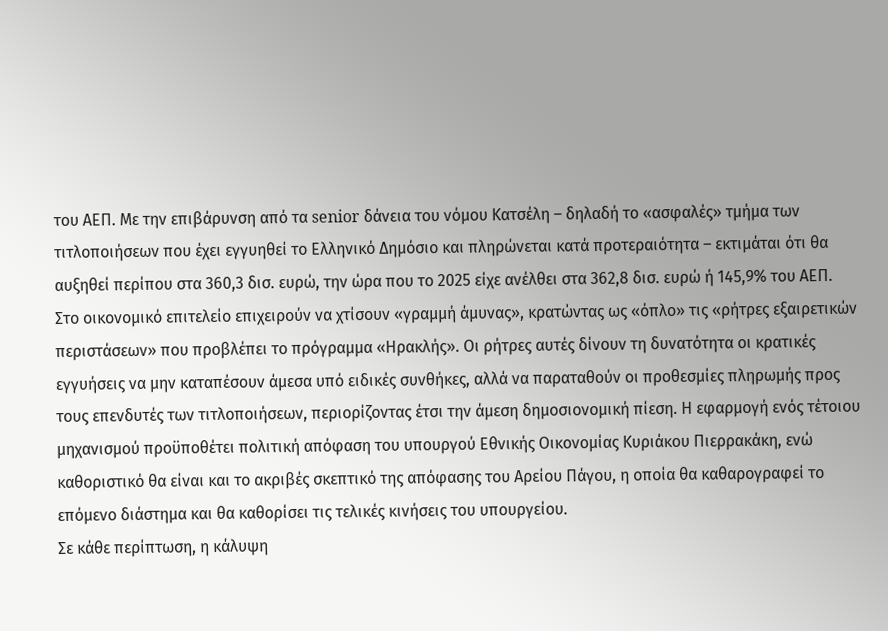του ΑΕΠ. Με την επιβάρυνση από τα senior δάνεια του νόμου Κατσέλη – δηλαδή το «ασφαλές» τμήμα των τιτλοποιήσεων που έχει εγγυηθεί το Ελληνικό Δημόσιο και πληρώνεται κατά προτεραιότητα – εκτιμάται ότι θα αυξηθεί περίπου στα 360,3 δισ. ευρώ, την ώρα που το 2025 είχε ανέλθει στα 362,8 δισ. ευρώ ή 145,9% του ΑΕΠ.
Στο οικονομικό επιτελείο επιχειρούν να χτίσουν «γραμμή άμυνας», κρατώντας ως «όπλο» τις «ρήτρες εξαιρετικών περιστάσεων» που προβλέπει το πρόγραμμα «Ηρακλής». Οι ρήτρες αυτές δίνουν τη δυνατότητα οι κρατικές εγγυήσεις να μην καταπέσουν άμεσα υπό ειδικές συνθήκες, αλλά να παραταθούν οι προθεσμίες πληρωμής προς τους επενδυτές των τιτλοποιήσεων, περιορίζοντας έτσι την άμεση δημοσιονομική πίεση. Η εφαρμογή ενός τέτοιου μηχανισμού προϋποθέτει πολιτική απόφαση του υπουργού Εθνικής Οικονομίας Κυριάκου Πιερρακάκη, ενώ καθοριστικό θα είναι και το ακριβές σκεπτικό της απόφασης του Αρείου Πάγου, η οποία θα καθαρογραφεί το επόμενο διάστημα και θα καθορίσει τις τελικές κινήσεις του υπουργείου.
Σε κάθε περίπτωση, η κάλυψη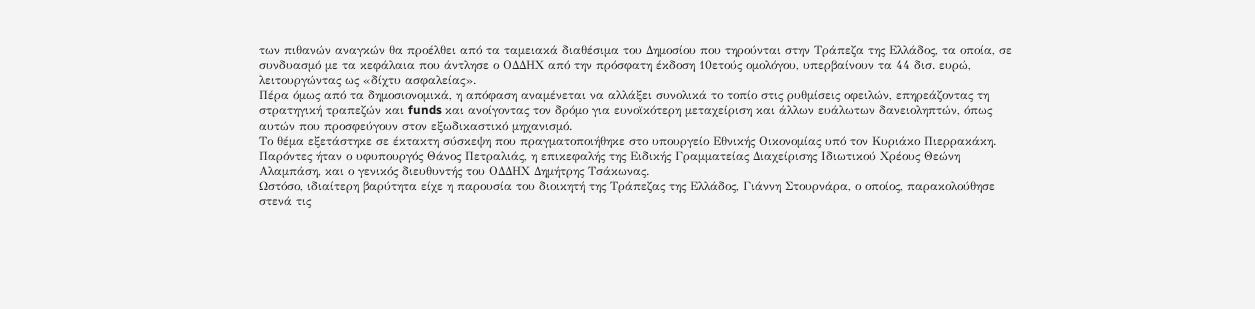των πιθανών αναγκών θα προέλθει από τα ταμειακά διαθέσιμα του Δημοσίου που τηρούνται στην Τράπεζα της Ελλάδος, τα οποία, σε συνδυασμό με τα κεφάλαια που άντλησε ο ΟΔΔΗΧ από την πρόσφατη έκδοση 10ετούς ομολόγου, υπερβαίνουν τα 44 δισ. ευρώ, λειτουργώντας ως «δίχτυ ασφαλείας».
Πέρα όμως από τα δημοσιονομικά, η απόφαση αναμένεται να αλλάξει συνολικά το τοπίο στις ρυθμίσεις οφειλών, επηρεάζοντας τη στρατηγική τραπεζών και funds και ανοίγοντας τον δρόμο για ευνοϊκότερη μεταχείριση και άλλων ευάλωτων δανειοληπτών, όπως αυτών που προσφεύγουν στον εξωδικαστικό μηχανισμό.
Το θέμα εξετάστηκε σε έκτακτη σύσκεψη που πραγματοποιήθηκε στο υπουργείο Εθνικής Οικονομίας υπό τον Κυριάκο Πιερρακάκη. Παρόντες ήταν ο υφυπουργός Θάνος Πετραλιάς, η επικεφαλής της Ειδικής Γραμματείας Διαχείρισης Ιδιωτικού Χρέους Θεώνη Αλαμπάση, και ο γενικός διευθυντής του ΟΔΔΗΧ Δημήτρης Τσάκωνας.
Ωστόσο, ιδιαίτερη βαρύτητα είχε η παρουσία του διοικητή της Τράπεζας της Ελλάδος, Γιάννη Στουρνάρα, ο οποίος, παρακολούθησε στενά τις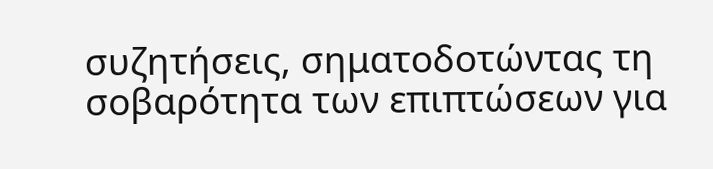συζητήσεις, σηματοδοτώντας τη σοβαρότητα των επιπτώσεων για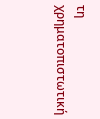τη χρηματοπιστωτική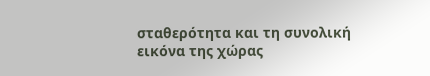σταθερότητα και τη συνολική εικόνα της χώρας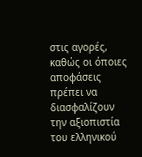στις αγορές, καθώς οι όποιες αποφάσεις πρέπει να διασφαλίζουν την αξιοπιστία του ελληνικού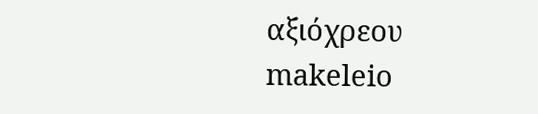αξιόχρεου
makeleio